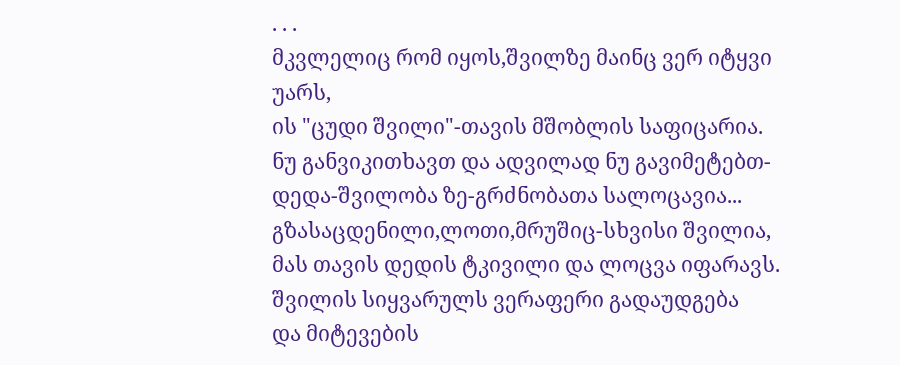. . .
მკვლელიც რომ იყოს,შვილზე მაინც ვერ იტყვი უარს,
ის "ცუდი შვილი"-თავის მშობლის საფიცარია.
ნუ განვიკითხავთ და ადვილად ნუ გავიმეტებთ-
დედა-შვილობა ზე-გრძნობათა სალოცავია...
გზასაცდენილი,ლოთი,მრუშიც-სხვისი შვილია,
მას თავის დედის ტკივილი და ლოცვა იფარავს.
შვილის სიყვარულს ვერაფერი გადაუდგება
და მიტევების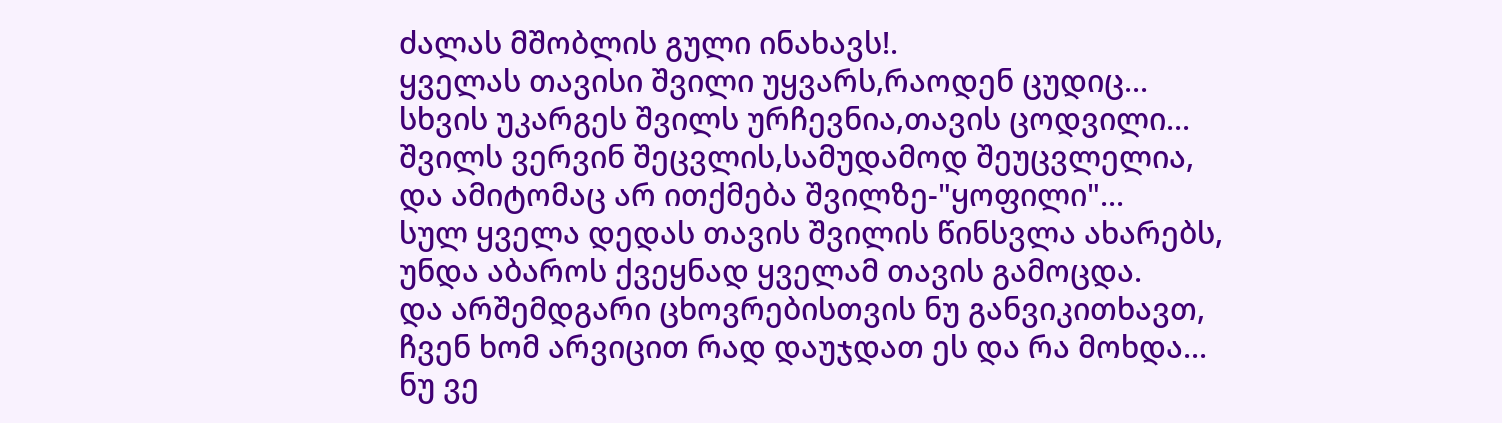ძალას მშობლის გული ინახავს!.
ყველას თავისი შვილი უყვარს,რაოდენ ცუდიც...
სხვის უკარგეს შვილს ურჩევნია,თავის ცოდვილი...
შვილს ვერვინ შეცვლის,სამუდამოდ შეუცვლელია,
და ამიტომაც არ ითქმება შვილზე-"ყოფილი"...
სულ ყველა დედას თავის შვილის წინსვლა ახარებს,
უნდა აბაროს ქვეყნად ყველამ თავის გამოცდა.
და არშემდგარი ცხოვრებისთვის ნუ განვიკითხავთ,
ჩვენ ხომ არვიცით რად დაუჯდათ ეს და რა მოხდა...
ნუ ვე